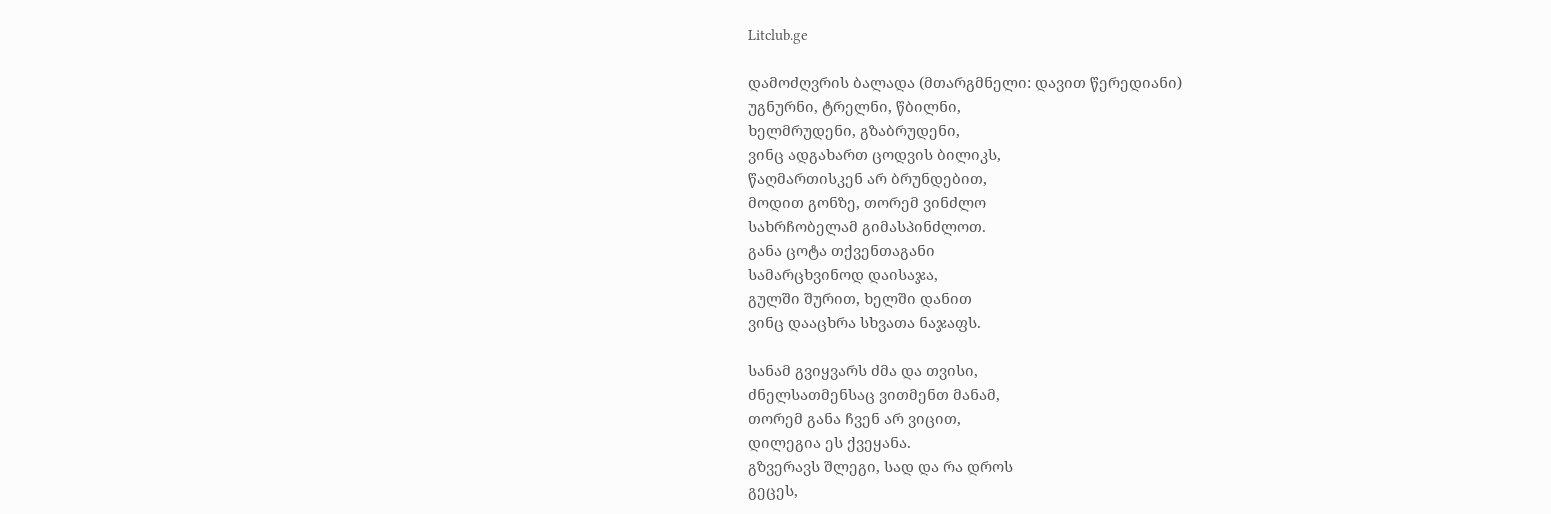Litclub.ge

დამოძღვრის ბალადა (მთარგმნელი: დავით წერედიანი)
უგნურნი, ტრელნი, წბილნი,
ხელმრუდენი, გზაბრუდენი,
ვინც ადგახართ ცოდვის ბილიკს,
წაღმართისკენ არ ბრუნდებით,
მოდით გონზე, თორემ ვინძლო
სახრჩობელამ გიმასპინძლოთ.
განა ცოტა თქვენთაგანი
სამარცხვინოდ დაისაჯა,
გულში შურით, ხელში დანით
ვინც დააცხრა სხვათა ნაჯაფს.

სანამ გვიყვარს ძმა და თვისი,
ძნელსათმენსაც ვითმენთ მანამ,
თორემ განა ჩვენ არ ვიცით,
დილეგია ეს ქვეყანა.
გზვერავს შლეგი, სად და რა დროს
გეცეს,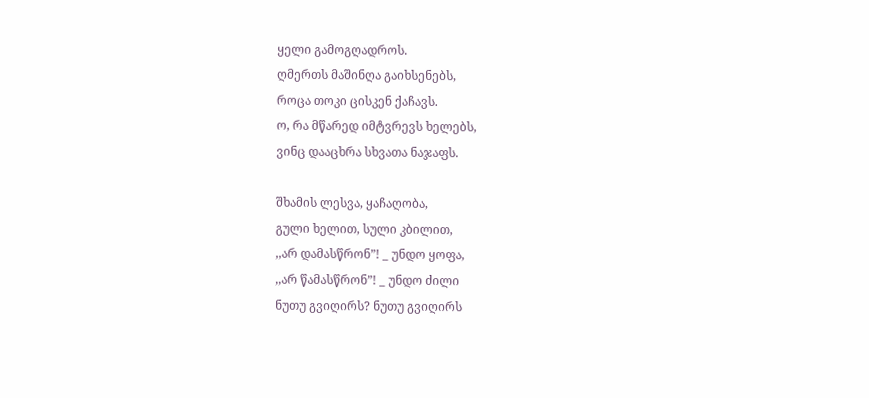ყელი გამოგღადროს.
ღმერთს მაშინღა გაიხსენებს,
როცა თოკი ცისკენ ქაჩავს.
ო, რა მწარედ იმტვრევს ხელებს,
ვინც დააცხრა სხვათა ნაჯაფს.

შხამის ლესვა, ყაჩაღობა,
გული ხელით, სული კბილით,
,,არ დამასწრონ”! _ უნდო ყოფა,
,,არ წამასწრონ”! _ უნდო ძილი
ნუთუ გვიღირს? ნუთუ გვიღირს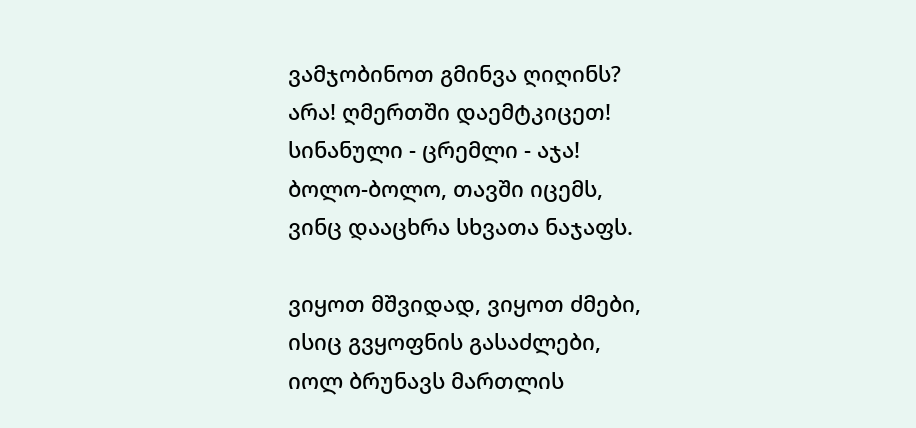ვამჯობინოთ გმინვა ღიღინს?
არა! ღმერთში დაემტკიცეთ!
სინანული - ცრემლი - აჯა!
ბოლო-ბოლო, თავში იცემს,
ვინც დააცხრა სხვათა ნაჯაფს.

ვიყოთ მშვიდად, ვიყოთ ძმები,
ისიც გვყოფნის გასაძლები,
იოლ ბრუნავს მართლის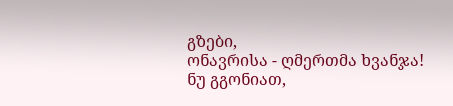გზები,
ონავრისა - ღმერთმა ხვანჯა!
ნუ გგონიათ,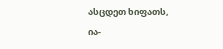ასცდეთ ხიფათს,
ია-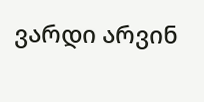ვარდი არვინ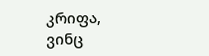კრიფა,
ვინც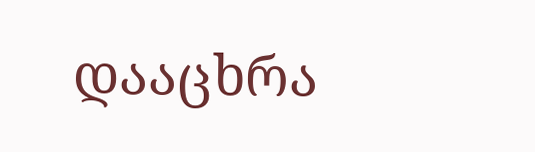დააცხრა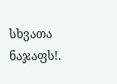სხვათა ნაჯაფს!.